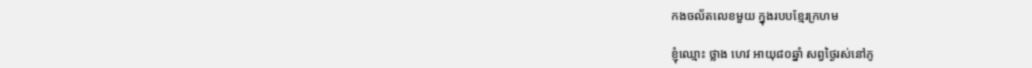កងចល័តលេខមួយ ក្នុងរបបខ្មែរក្រហម

ខ្ញុំឈ្មោះ ថ្លាង ហេវ អាយុ៨០ឆ្នាំ សព្វថ្ងៃរស់នៅភូ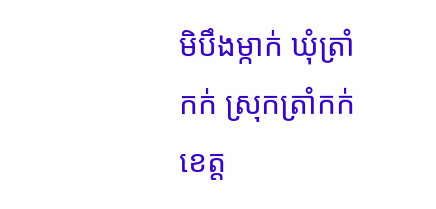មិបឹងម្កាក់ ឃុំត្រាំកក់ ស្រុកត្រាំកក់ ខេត្ត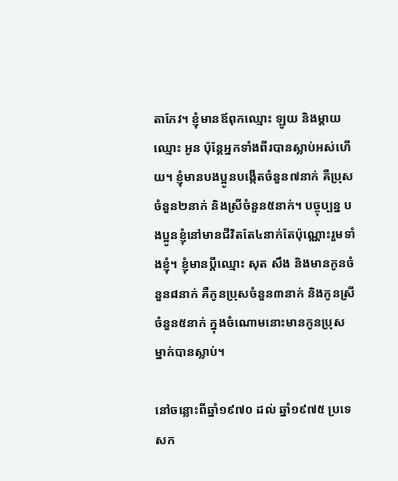តាកែវ។ ខ្ញុំមានឪពុកឈ្មោះ ឡូយ និងម្ដាយឈ្មោះ អូន ប៉ុន្តែអ្នកទាំងពីរបានស្លាប់អស់ហើយ។ ខ្ញុំមានបងប្អូនបង្កើតចំនួន៧នាក់ គឺប្រុសចំនួន២នាក់ និងស្រីចំនួន៥នាក់។ បច្ចុប្បន្ន បងប្អូនខ្ញុំនៅមានជីវិតតែ៤នាក់តែប៉ុណ្ណោះរួមទាំងខ្ញុំ។ ខ្ញុំមានប្ដីឈ្មោះ សុត សឹង និងមានកូនចំនួន៨នាក់ គឺកូនប្រុសចំនួន៣នាក់ និងកូនស្រីចំនួន៥នាក់ ក្នុងចំណោមនោះមានកូនប្រុសម្នាក់បានស្លាប់។

នៅចន្លោះពីឆ្នាំ១៩៧០ ដល់ ឆ្នាំ១៩៧៥ ប្រទេសក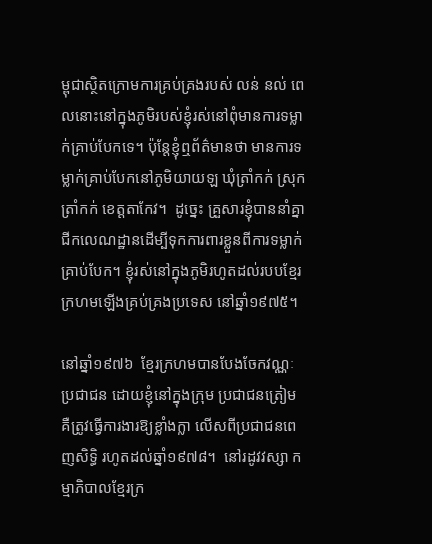ម្ពុជាស្ថិតក្រោមការគ្រប់គ្រងរបស់ លន់ នល់ ពេលនោះនៅក្នុងភូមិរបស់ខ្ញុំរស់នៅពុំមានការទម្លាក់គ្រាប់បែកទេ។ ប៉ុន្តែខ្ញុំឮព័ត៌មានថា មានការទម្លាក់គ្រាប់បែកនៅភូមិយាយឡ ឃុំត្រាំកក់ ស្រុកត្រាំកក់ ខេត្តតាកែវ។  ដូច្នេះ គ្រួសារខ្ញុំបាននាំគ្នាជីកលេណដ្ឋានដើម្បីទុកការពារខ្លួនពីការទម្លាក់គ្រាប់បែក។ ខ្ញុំរស់នៅក្នុងភូមិរហូតដល់របបខ្មែរក្រហមឡើងគ្រប់គ្រងប្រទេស នៅឆ្នាំ១៩៧៥។

នៅឆ្នាំ១៩៧៦  ខ្មែរក្រហមបានបែងចែកវណ្ណៈប្រជាជន ដោយខ្ញុំនៅក្នុងក្រុម ប្រជាជនត្រៀម គឺត្រូវធ្វើការងារឱ្យខ្លាំងក្លា លើសពីប្រជាជនពេញសិទ្ធិ រហូតដល់ឆ្នាំ១៩៧៨។  នៅរដូវវស្សា កម្មាភិបាលខ្មែរក្រ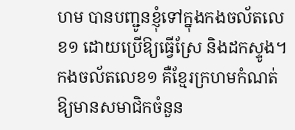ហម បានបញ្ជូនខ្ញុំទៅក្នុងកងចល័តលេខ១ ដោយប្រើឱ្យធ្វើស្រែ និងដកស្ទូង។  កងចល័តលេខ១ គឺខ្មែរក្រហមកំណត់ឱ្យមានសមាជិកចំនួន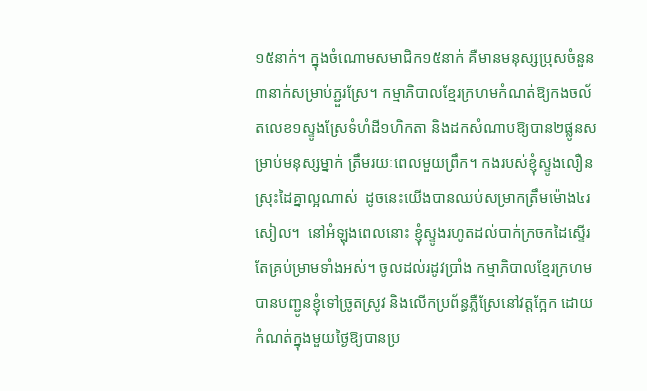១៥នាក់។ ក្នុងចំណោមសមាជិក១៥នាក់ គឺមានមនុស្សប្រុសចំនួន៣នាក់សម្រាប់ភ្ជួរស្រែ។ កម្មាភិបាលខ្មែរក្រហមកំណត់ឱ្យកងចល័តលេខ១ស្ទូងស្រែទំហំដី១ហិកតា និងដកសំណាបឱ្យបាន២ផ្លូនសម្រាប់មនុស្សម្នាក់ ត្រឹមរយៈពេលមួយព្រឹក។ កងរបស់ខ្ញុំស្ទូងលឿនស្រុះដៃគ្នាល្អណាស់  ដូចនេះយើងបានឈប់សម្រាកត្រឹមម៉ោង៤រសៀល។  នៅអំឡុងពេលនោះ ខ្ញុំស្ទូងរហូតដល់បាក់ក្រចកដៃស្ទើរតែគ្រប់ម្រាមទាំងអស់។ ចូលដល់រដូវប្រាំង កម្មាភិបាលខ្មែរក្រហមបានបញ្ជូនខ្ញុំទៅច្រូតស្រូវ និងលើកប្រព័ន្ធភ្លឺស្រែនៅវត្តក្អែក ដោយកំណត់ក្នុងមួយថ្ងៃឱ្យបានប្រ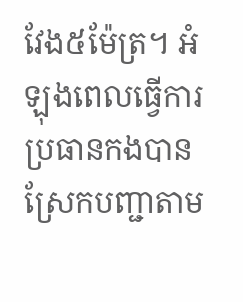វែង៥ម៉ែត្រ។ អំឡុងពេលធ្វើការ ប្រធានកងបានស្រែកបញ្ជាតាម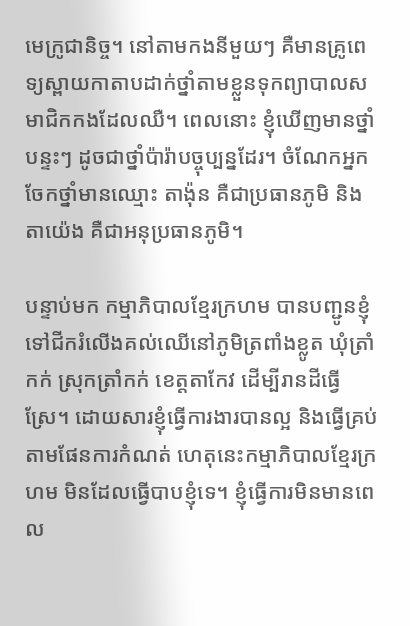មេក្រូជានិច្ច។ នៅតាមកងនីមួយៗ គឺមានគ្រូពេទ្យស្ពាយកាតាបដាក់ថ្នាំតាមខ្លួនទុកព្យាបាលសមាជិកកងដែលឈឺ។ ពេលនោះ ខ្ញុំឃើញមានថ្នាំបន្ទះៗ ដូចជាថ្នាំប៉ារ៉ាបច្ចុប្បន្នដែរ។ ចំណែកអ្នកចែកថ្នាំមានឈ្មោះ តាង៉ុន គឺជាប្រធានភូមិ និង តាយ៉េង គឺជាអនុប្រធានភូមិ។

បន្ទាប់មក កម្មាភិបាលខ្មែរក្រហម បានបញ្ជូនខ្ញុំទៅជីករំលើងគល់ឈើនៅភូមិត្រពាំងខ្លូត ឃុំត្រាំកក់ ស្រុកត្រាំកក់ ខេត្តតាកែវ ដើម្បីរានដីធ្វើស្រែ។ ដោយសារខ្ញុំធ្វើការងារបានល្អ និងធ្វើគ្រប់តាមផែនការកំណត់ ហេតុនេះកម្មាភិបាលខ្មែរក្រហម មិនដែលធ្វើបាបខ្ញុំទេ។ ខ្ញុំធ្វើការមិនមានពេល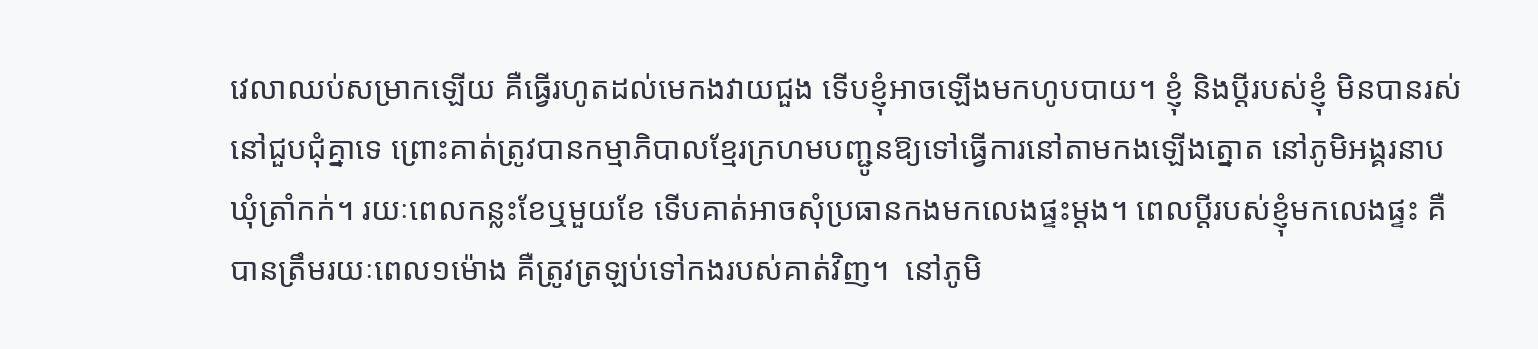វេលាឈប់សម្រាកឡើយ គឺធ្វើរហូតដល់មេកងវាយជួង ទើបខ្ញុំអាចឡើងមកហូបបាយ។ ខ្ញុំ និងប្ដីរបស់ខ្ញុំ មិនបានរស់នៅជួបជុំគ្នាទេ ព្រោះគាត់ត្រូវបានកម្មាភិបាលខ្មែរក្រហមបញ្ជូនឱ្យទៅធ្វើការនៅតាមកងឡើងត្នោត នៅភូមិអង្គរនាប ឃុំត្រាំកក់។ រយៈពេលកន្លះខែឬមួយខែ ទើបគាត់អាចសុំប្រធានកងមកលេងផ្ទះម្ដង។ ពេលប្ដីរបស់ខ្ញុំមកលេងផ្ទះ គឺបានត្រឹមរយៈពេល១ម៉ោង គឺត្រូវត្រឡប់ទៅកងរបស់គាត់វិញ។  នៅភូមិ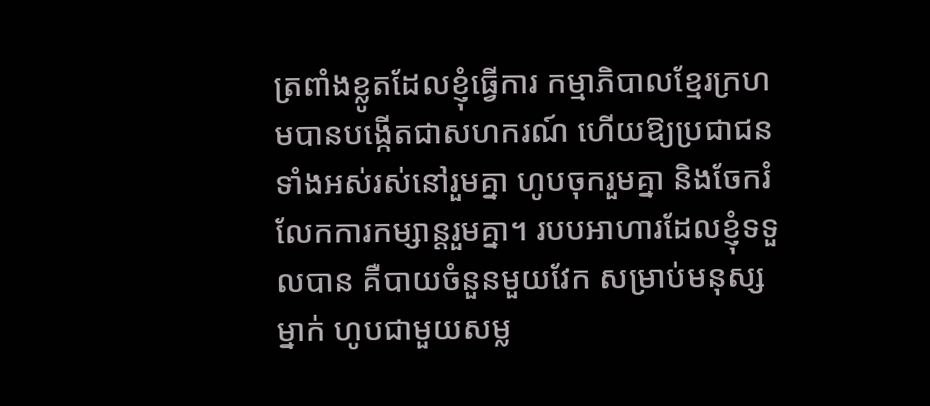ត្រពាំងខ្លូតដែលខ្ញុំធ្វើការ កម្មាភិបាលខ្មែរក្រហមបានបង្កើតជាសហករណ៍ ហើយឱ្យប្រជាជនទាំងអស់រស់នៅរួមគ្នា ហូបចុករួមគ្នា និងចែករំលែកការកម្សាន្ដរួមគ្នា។ របបអាហារដែលខ្ញុំទទួលបាន គឺបាយចំនួនមួយវែក សម្រាប់មនុស្សម្នាក់ ហូបជាមួយសម្ល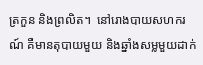ត្រកួន និងព្រលិត។  នៅរោងបាយសហករណ៍ គឺមានតុបាយមួយ និងឆ្នាំងសម្លមួយដាក់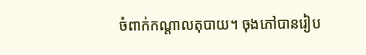ចំពាក់កណ្ដាលតុបាយ។ ចុងភៅបានរៀប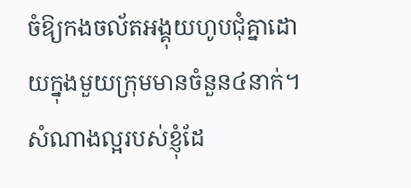ចំឱ្យកងចល័តអង្គុយហូបជុំគ្នាដោយក្នុងមួយក្រុមមានចំនួន៤នាក់។ សំណាងល្អរបស់ខ្ញុំដែ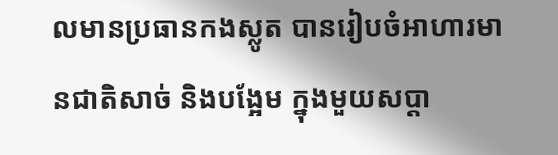លមានប្រធានកងស្លូត បានរៀបចំអាហារមានជាតិសាច់ និងបង្អែម ក្នុងមួយសប្ដា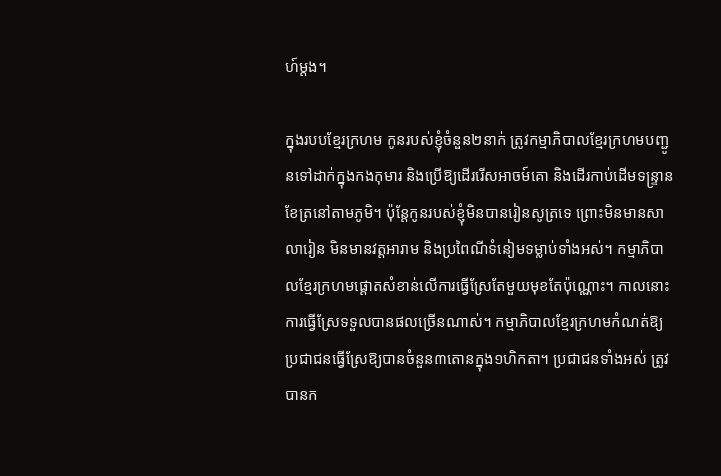ហ៍ម្ដង។

ក្នុងរបបខ្មែរក្រហម កូនរបស់ខ្ញុំចំនួន២នាក់ ត្រូវកម្មាភិបាលខ្មែរក្រហមបញ្ជូនទៅដាក់ក្នុងកងកុមារ និងប្រើឱ្យដើររើសអាចម៍គោ និងដើរកាប់ដើមទន្ទ្រានខែត្រនៅតាមភូមិ។ ប៉ុន្តែកូនរបស់ខ្ញុំមិនបានរៀនសូត្រទេ ព្រោះមិនមានសាលារៀន មិនមានវត្តអារាម និងប្រពៃណីទំនៀមទម្លាប់ទាំងអស់។ កម្មាភិបាលខ្មែរក្រហមផ្ដោតសំខាន់លើការធ្វើស្រែតែមួយមុខតែប៉ុណ្ណោះ។ កាលនោះ ការធ្វើស្រែទទួលបានផលច្រើនណាស់។ កម្មាភិបាលខ្មែរក្រហមកំណត់ឱ្យប្រជាជនធ្វើស្រែឱ្យបានចំនួន៣តោនក្នុង១ហិកតា។ ប្រជាជនទាំងអស់ ត្រូវបានក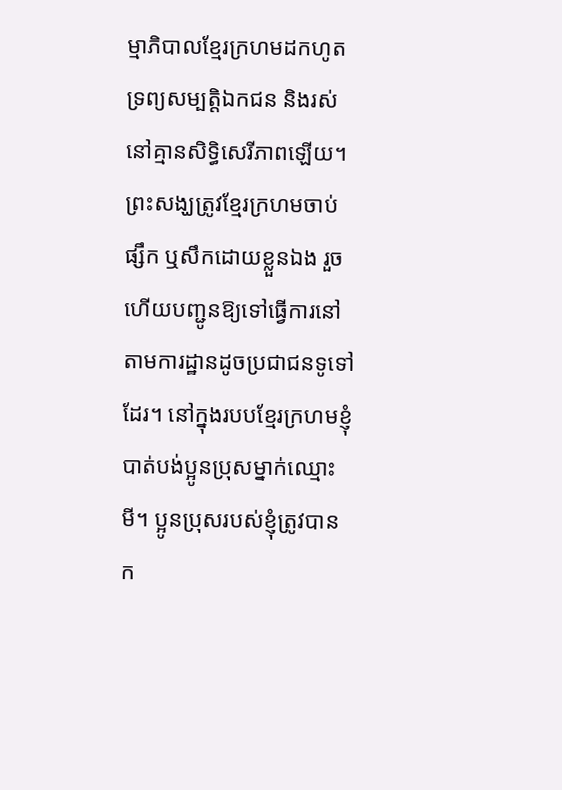ម្មាភិបាលខ្មែរក្រហមដកហូតទ្រព្យសម្បត្តិឯកជន និងរស់នៅគ្មានសិទ្ធិសេរីភាពឡើយ។ ព្រះសង្ឃត្រូវខ្មែរក្រហមចាប់ផ្សឹក ឬសឹកដោយខ្លួនឯង រួចហើយបញ្ជូនឱ្យទៅធ្វើការនៅតាមការដ្ឋានដូចប្រជាជនទូទៅដែរ។ នៅក្នុងរបបខ្មែរក្រហមខ្ញុំបាត់បង់ប្អូនប្រុសម្នាក់ឈ្មោះ មី។ ប្អូនប្រុសរបស់ខ្ញុំត្រូវបានក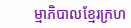ម្មាភិបាលខ្មែរក្រហ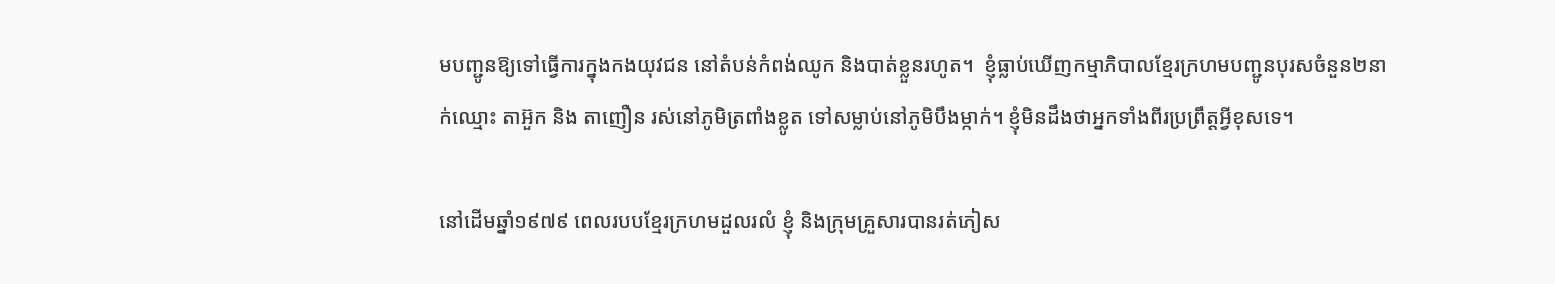មបញ្ជូនឱ្យទៅធ្វើការក្នុងកងយុវជន នៅតំបន់កំពង់ឈូក និងបាត់ខ្លួនរហូត។  ខ្ញុំធ្លាប់ឃើញកម្មាភិបាលខ្មែរក្រហមបញ្ជូនបុរសចំនួន២នាក់ឈ្មោះ តាអ៊ួក និង តាញឿន រស់នៅភូមិត្រពាំងខ្លូត ទៅសម្លាប់នៅភូមិបឹងម្កាក់។ ខ្ញុំមិនដឹងថាអ្នកទាំងពីរប្រព្រឹត្តអី្វខុសទេ។

នៅដើមឆ្នាំ១៩៧៩ ពេលរបបខ្មែរក្រហមដួលរលំ ខ្ញុំ និងក្រុមគ្រួសារបានរត់ភៀស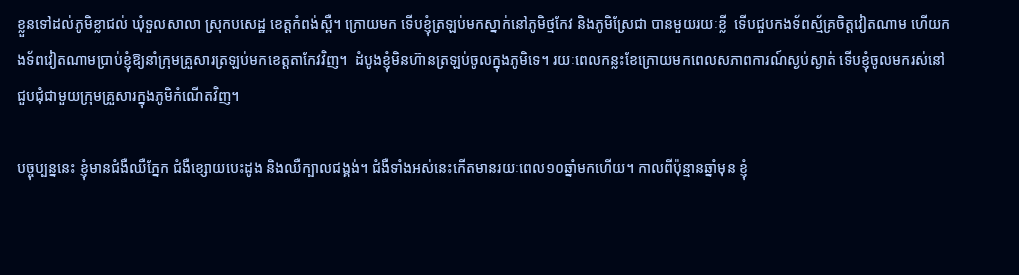ខ្លួនទៅដល់ភូមិខ្លាជល់ ឃុំទួលសាលា ស្រុកបសេដ្ឋ ខេត្តកំពង់ស្ពឺ។ ក្រោយមក ទើបខ្ញុំត្រឡប់មកស្នាក់នៅភូមិថ្មកែវ និងភូមិស្រែជា បានមួយរយៈខ្លី  ទើបជួបកងទ័ពស្ម័គ្រចិត្តវៀតណាម ហើយកងទ័ពវៀតណាមប្រាប់ខ្ញុំឱ្យនាំក្រុមគ្រួសារត្រឡប់មកខេត្តតាកែវវិញ។  ដំបូងខ្ញុំមិនហ៊ានត្រឡប់ចូលក្នុងភូមិទេ។ រយៈពេលកន្លះខែក្រោយមកពេលសភាពការណ៍ស្ងប់ស្ងាត់ ទើបខ្ញុំចូលមករស់នៅជួបជុំជាមួយក្រុមគ្រួសារក្នុងភូមិកំណើតវិញ។

បច្ចុប្បន្ននេះ ខ្ញុំមានជំងឺឈឺភ្នែក ជំងឺខ្សោយបេះដូង និងឈឺក្បាលជង្គង់។ ជំងឺទាំងអស់នេះកើតមានរយៈពេល១០ឆ្នាំមកហើយ។ កាលពីប៉ុន្មានឆ្នាំមុន ខ្ញុំ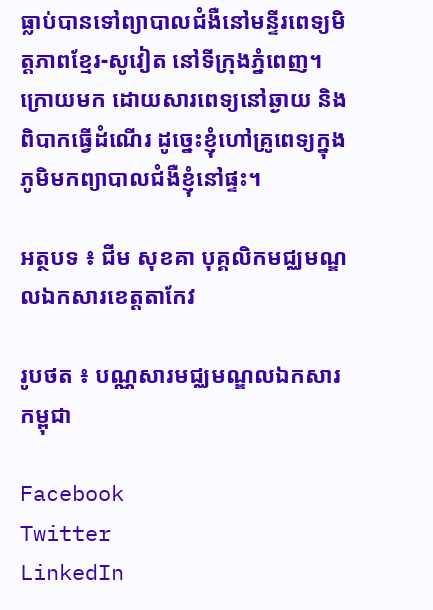ធ្លាប់បានទៅព្យាបាលជំងឺនៅមន្ទីរពេទ្យមិត្ដភាពខ្មែរ-សូវៀត នៅទីក្រុងភ្នំពេញ។ ក្រោយមក ដោយសារពេទ្យនៅឆ្ងាយ និងពិបាកធ្វើដំណើរ ដូច្នេះខ្ញុំហៅគ្រូពេទ្យក្នុងភូមិមកព្យាបាលជំងឺខ្ញុំនៅផ្ទះ។

អត្ថបទ ៖ ជីម សុខគា បុគ្គលិកមជ្ឈមណ្ឌលឯកសារខេត្តតាកែវ

រូបថត ៖ បណ្ណសារមជ្ឈមណ្ឌលឯកសារកម្ពុជា

Facebook
Twitter
LinkedIn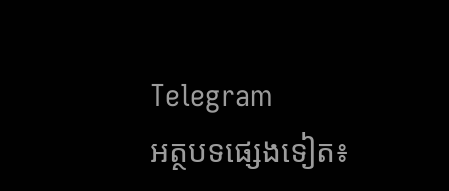Telegram
អត្ថបទផ្សេងទៀត៖